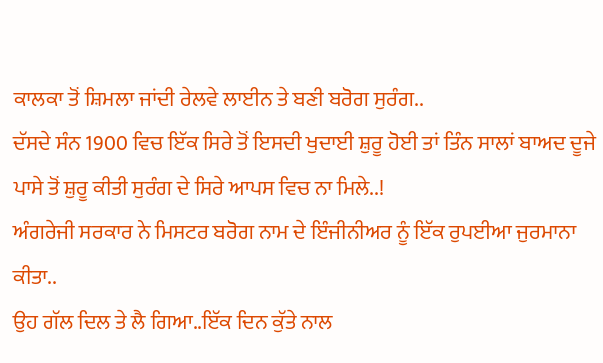ਕਾਲਕਾ ਤੋਂ ਸ਼ਿਮਲਾ ਜਾਂਦੀ ਰੇਲਵੇ ਲਾਈਨ ਤੇ ਬਣੀ ਬਰੋਗ ਸੁਰੰਗ..
ਦੱਸਦੇ ਸੰਨ 1900 ਵਿਚ ਇੱਕ ਸਿਰੇ ਤੋਂ ਇਸਦੀ ਖੁਦਾਈ ਸ਼ੁਰੂ ਹੋਈ ਤਾਂ ਤਿੰਨ ਸਾਲਾਂ ਬਾਅਦ ਦੂਜੇ ਪਾਸੇ ਤੋਂ ਸ਼ੁਰੂ ਕੀਤੀ ਸੁਰੰਗ ਦੇ ਸਿਰੇ ਆਪਸ ਵਿਚ ਨਾ ਮਿਲੇ..!
ਅੰਗਰੇਜੀ ਸਰਕਾਰ ਨੇ ਮਿਸਟਰ ਬਰੋਗ ਨਾਮ ਦੇ ਇੰਜੀਨੀਅਰ ਨੂੰ ਇੱਕ ਰੁਪਈਆ ਜੁਰਮਾਨਾ ਕੀਤਾ..
ਉਹ ਗੱਲ ਦਿਲ ਤੇ ਲੈ ਗਿਆ..ਇੱਕ ਦਿਨ ਕੁੱਤੇ ਨਾਲ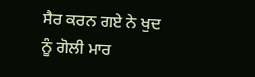ਸੈਰ ਕਰਨ ਗਏ ਨੇ ਖੁਦ ਨੂੰ ਗੋਲੀ ਮਾਰ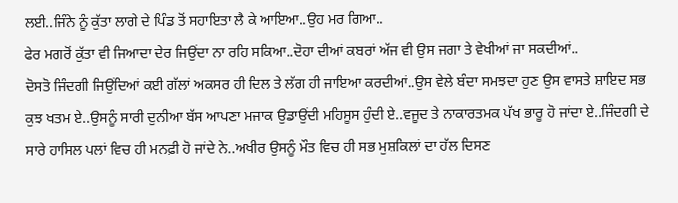ਲਈ..ਜਿੰਨੇ ਨੂੰ ਕੁੱਤਾ ਲਾਗੇ ਦੇ ਪਿੰਡ ਤੋਂ ਸਹਾਇਤਾ ਲੈ ਕੇ ਆਇਆ..ਉਹ ਮਰ ਗਿਆ..
ਫੇਰ ਮਗਰੋਂ ਕੁੱਤਾ ਵੀ ਜਿਆਦਾ ਦੇਰ ਜਿਉਂਦਾ ਨਾ ਰਹਿ ਸਕਿਆ..ਦੋਹਾ ਦੀਆਂ ਕਬਰਾਂ ਅੱਜ ਵੀ ਉਸ ਜਗਾ ਤੇ ਵੇਖੀਆਂ ਜਾ ਸਕਦੀਆਂ..
ਦੋਸਤੋ ਜਿੰਦਗੀ ਜਿਉਂਦਿਆਂ ਕਈ ਗੱਲਾਂ ਅਕਸਰ ਹੀ ਦਿਲ ਤੇ ਲੱਗ ਹੀ ਜਾਇਆ ਕਰਦੀਆਂ..ਉਸ ਵੇਲੇ ਬੰਦਾ ਸਮਝਦਾ ਹੁਣ ਉਸ ਵਾਸਤੇ ਸ਼ਾਇਦ ਸਭ ਕੁਝ ਖਤਮ ਏ..ਉਸਨੂੰ ਸਾਰੀ ਦੁਨੀਆ ਬੱਸ ਆਪਣਾ ਮਜਾਕ ਉਡਾਉਂਦੀ ਮਹਿਸੂਸ ਹੁੰਦੀ ਏ..ਵਜੂਦ ਤੇ ਨਾਕਾਰਤਮਕ ਪੱਖ ਭਾਰੂ ਹੋ ਜਾਂਦਾ ਏ..ਜਿੰਦਗੀ ਦੇ ਸਾਰੇ ਹਾਸਿਲ ਪਲਾਂ ਵਿਚ ਹੀ ਮਨਫ਼ੀ ਹੋ ਜਾਂਦੇ ਨੇ..ਅਖੀਰ ਉਸਨੂੰ ਮੌਤ ਵਿਚ ਹੀ ਸਭ ਮੁਸ਼ਕਿਲਾਂ ਦਾ ਹੱਲ ਦਿਸਣ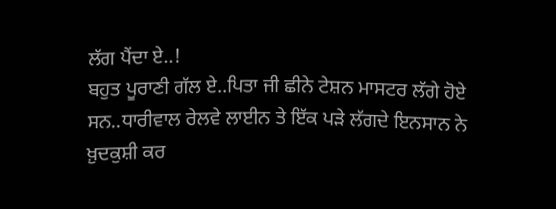ਲੱਗ ਪੈਂਦਾ ਏ..!
ਬਹੁਤ ਪੂਰਾਣੀ ਗੱਲ ਏ..ਪਿਤਾ ਜੀ ਛੀਨੇ ਟੇਸ਼ਨ ਮਾਸਟਰ ਲੱਗੇ ਹੋਏ ਸਨ..ਧਾਰੀਵਾਲ ਰੇਲਵੇ ਲਾਈਨ ਤੇ ਇੱਕ ਪੜੇ ਲੱਗਦੇ ਇਨਸਾਨ ਨੇ ਖ਼ੁਦਕੁਸ਼ੀ ਕਰ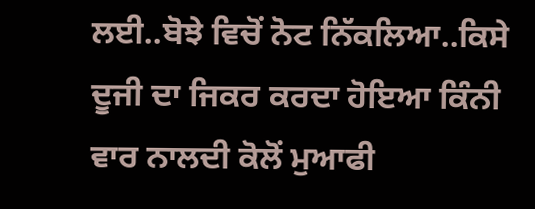ਲਈ..ਬੋਝੇ ਵਿਚੋਂ ਨੋਟ ਨਿੱਕਲਿਆ..ਕਿਸੇ ਦੂਜੀ ਦਾ ਜਿਕਰ ਕਰਦਾ ਹੋਇਆ ਕਿੰਨੀ ਵਾਰ ਨਾਲਦੀ ਕੋਲੋਂ ਮੁਆਫੀ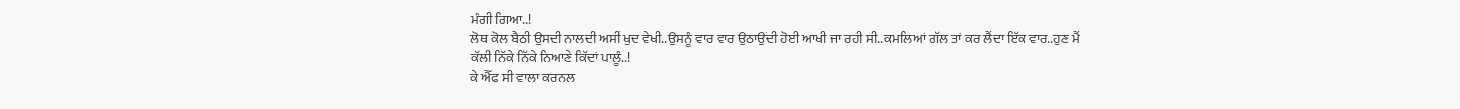ਮੰਗੀ ਗਿਆ..!
ਲੋਥ ਕੋਲ ਬੈਠੀ ਉਸਦੀ ਨਾਲਦੀ ਅਸੀਂ ਖੁਦ ਵੇਖੀ..ਉਸਨੂੰ ਵਾਰ ਵਾਰ ਉਠਾਉਂਦੀ ਹੋਈ ਆਖੀ ਜਾ ਰਹੀ ਸੀ..ਕਮਲਿਆਂ ਗੱਲ ਤਾਂ ਕਰ ਲੈਂਦਾ ਇੱਕ ਵਾਰ..ਹੁਣ ਮੈਂ ਕੱਲੀ ਨਿੱਕੇ ਨਿੱਕੇ ਨਿਆਣੇ ਕਿੱਦਾਂ ਪਾਲੂੰ..!
ਕੇ ਐੱਫ ਸੀ ਵਾਲਾ ਕਰਨਲ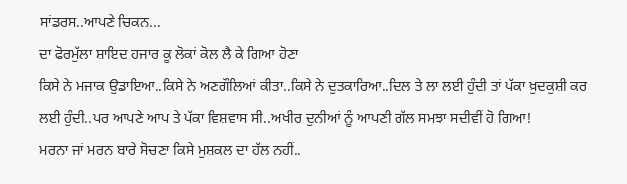ਸਾਂਡਰਸ..ਆਪਣੇ ਚਿਕਨ...
ਦਾ ਫੋਰਮੁੱਲਾ ਸ਼ਾਇਦ ਹਜਾਰ ਕੂ ਲੋਕਾਂ ਕੋਲ ਲੈ ਕੇ ਗਿਆ ਹੋਣਾ
ਕਿਸੇ ਨੇ ਮਜਾਕ ਉਡਾਇਆ..ਕਿਸੇ ਨੇ ਅਣਗੌਲਿਆਂ ਕੀਤਾ..ਕਿਸੇ ਨੇ ਦੁਤਕਾਰਿਆ..ਦਿਲ ਤੇ ਲਾ ਲਈ ਹੁੰਦੀ ਤਾਂ ਪੱਕਾ ਖ਼ੁਦਕੁਸ਼ੀ ਕਰ ਲਈ ਹੁੰਦੀ..ਪਰ ਆਪਣੇ ਆਪ ਤੇ ਪੱਕਾ ਵਿਸ਼ਵਾਸ ਸੀ..ਅਖੀਰ ਦੁਨੀਆਂ ਨੂੰ ਆਪਣੀ ਗੱਲ ਸਮਝਾ ਸਦੀਵੀਂ ਹੋ ਗਿਆ!
ਮਰਨਾ ਜਾਂ ਮਰਨ ਬਾਰੇ ਸੋਚਣਾ ਕਿਸੇ ਮੁਸ਼ਕਲ ਦਾ ਹੱਲ ਨਹੀਂ..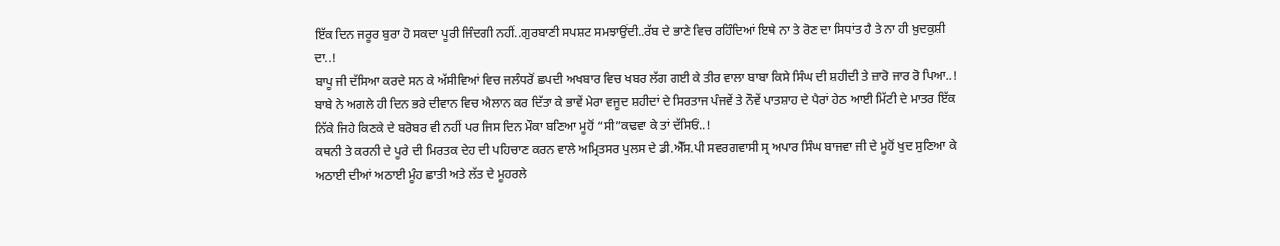ਇੱਕ ਦਿਨ ਜਰੂਰ ਬੁਰਾ ਹੋ ਸਕਦਾ ਪੂਰੀ ਜਿੰਦਗੀ ਨਹੀਂ..ਗੁਰਬਾਣੀ ਸਪਸ਼ਟ ਸਮਝਾਉਂਦੀ..ਰੱਬ ਦੇ ਭਾਣੇ ਵਿਚ ਰਹਿੰਦਿਆਂ ਇਥੇ ਨਾ ਤੇ ਰੋਣ ਦਾ ਸਿਧਾਂਤ ਹੈ ਤੇ ਨਾ ਹੀ ਖ਼ੁਦਕੁਸ਼ੀ ਦਾ..!
ਬਾਪੂ ਜੀ ਦੱਸਿਆ ਕਰਦੇ ਸਨ ਕੇ ਅੱਸੀਵਿਆਂ ਵਿਚ ਜਲੰਧਰੋਂ ਛਪਦੀ ਅਖਬਾਰ ਵਿਚ ਖਬਰ ਲੱਗ ਗਈ ਕੇ ਤੀਰ ਵਾਲਾ ਬਾਬਾ ਕਿਸੇ ਸਿੰਘ ਦੀ ਸ਼ਹੀਦੀ ਤੇ ਜ਼ਾਰੋ ਜਾਰ ਰੋ ਪਿਆ..!
ਬਾਬੇ ਨੇ ਅਗਲੇ ਹੀ ਦਿਨ ਭਰੇ ਦੀਵਾਨ ਵਿਚ ਐਲਾਨ ਕਰ ਦਿੱਤਾ ਕੇ ਭਾਵੇਂ ਮੇਰਾ ਵਜੂਦ ਸ਼ਹੀਦਾਂ ਦੇ ਸਿਰਤਾਜ ਪੰਜਵੇਂ ਤੇ ਨੌਵੇਂ ਪਾਤਸ਼ਾਹ ਦੇ ਪੈਰਾਂ ਹੇਠ ਆਈ ਮਿੱਟੀ ਦੇ ਮਾਤਰ ਇੱਕ ਨਿੱਕੇ ਜਿਹੇ ਕਿਣਕੇ ਦੇ ਬਰੋਬਰ ਵੀ ਨਹੀਂ ਪਰ ਜਿਸ ਦਿਨ ਮੌਕਾ ਬਣਿਆ ਮੂਹੋਂ “ਸੀ”ਕਢਵਾ ਕੇ ਤਾਂ ਦੱਸਿਓਂ..!
ਕਥਨੀ ਤੇ ਕਰਨੀ ਦੇ ਪੂਰੇ ਦੀ ਮਿਰਤਕ ਦੇਹ ਦੀ ਪਹਿਚਾਣ ਕਰਨ ਵਾਲੇ ਅਮ੍ਰਿਤਸਰ ਪੁਲਸ ਦੇ ਡੀ.ਐੱਸ.ਪੀ ਸਵਰਗਵਾਸੀ ਸ੍ਰ ਅਪਾਰ ਸਿੰਘ ਬਾਜਵਾ ਜੀ ਦੇ ਮੂਹੋਂ ਖੁਦ ਸੁਣਿਆ ਕੇ ਅਠਾਈ ਦੀਆਂ ਅਠਾਈ ਮੂੰਹ ਛਾਤੀ ਅਤੇ ਲੱਤ ਦੇ ਮੂਹਰਲੇ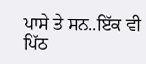ਪਾਸੇ ਤੇ ਸਨ..ਇੱਕ ਵੀ ਪਿੱਠ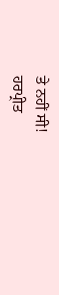ਤੇ ਨਹੀਂ ਸੀ!
ਹਰਪ੍ਰੀਤ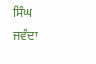ਸਿੰਘ ਜਵੰਦਾ